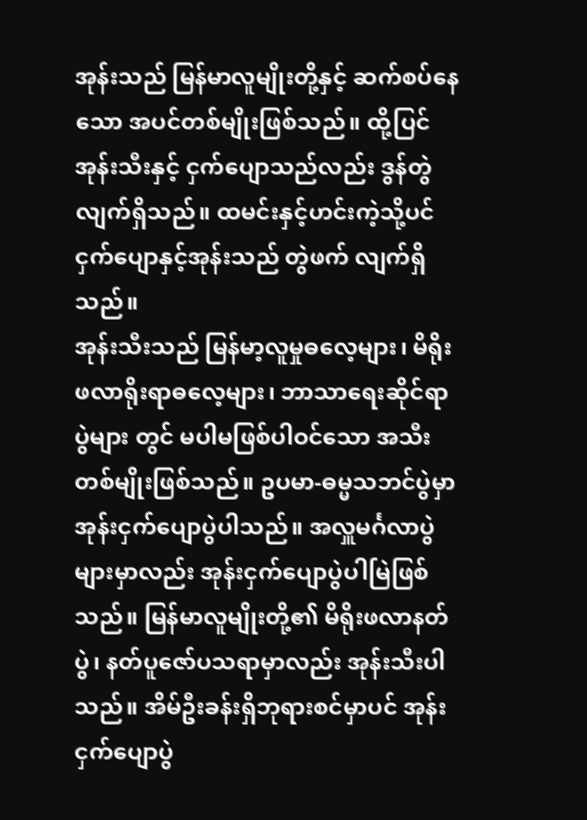အုန်းသည် မြန်မာလူမျိုးတို့နှင့် ဆက်စပ်နေသော အပင်တစ်မျိုးဖြစ်သည်။ ထို့ပြင် အုန်းသီးနှင့် ငှက်ပျောသည်လည်း ဒွန်တွဲလျက်ရှိသည်။ ထမင်းနှင့်ဟင်းကဲ့သို့ပင် ငှက်ပျောနှင့်အုန်းသည် တွဲဖက် လျက်ရှိသည်။
အုန်းသီးသည် မြန်မာ့လူမှုဓလေ့များ၊ မိရိုးဖလာရိုးရာဓလေ့များ၊ ဘာသာရေးဆိုင်ရာပွဲများ တွင် မပါမဖြစ်ပါဝင်သော အသီးတစ်မျိုးဖြစ်သည်။ ဥပမာ-ဓမ္မသဘင်ပွဲမှာ အုန်းငှက်ပျောပွဲပါသည်။ အလှူမင်္ဂလာပွဲများမှာလည်း အုန်းငှက်ပျောပွဲပါမြဲဖြစ်သည်။ မြန်မာလူမျိုးတို့၏ မိရိုးဖလာနတ်ပွဲ၊ နတ်ပူဇော်ပသရာမှာလည်း အုန်းသီးပါသည်။ အိမ်ဦးခန်းရှိဘုရားစင်မှာပင် အုန်းငှက်ပျောပွဲ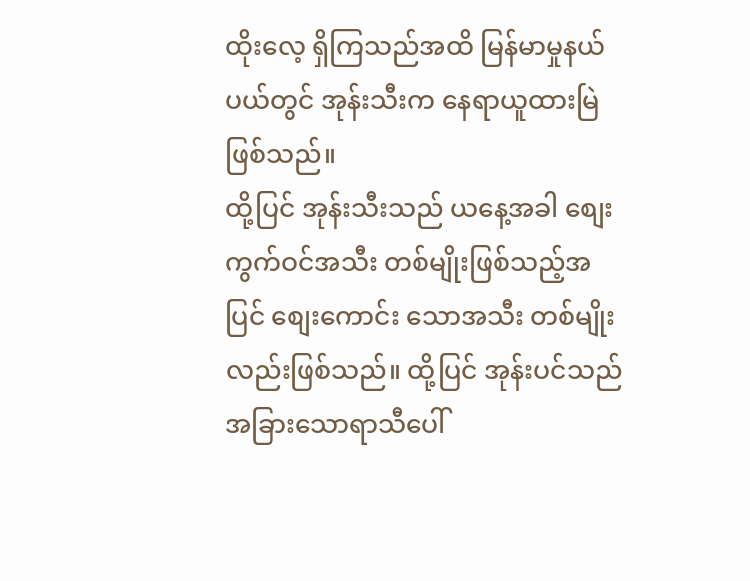ထိုးလေ့ ရှိကြသည်အထိ မြန်မာမှုနယ်ပယ်တွင် အုန်းသီးက နေရာယူထားမြဲဖြစ်သည်။
ထို့ပြင် အုန်းသီးသည် ယနေ့အခါ စျေးကွက်ဝင်အသီး တစ်မျိုးဖြစ်သည့်အပြင် စျေးကောင်း သောအသီး တစ်မျိုးလည်းဖြစ်သည်။ ထို့ပြင် အုန်းပင်သည် အခြားသောရာသီပေါ်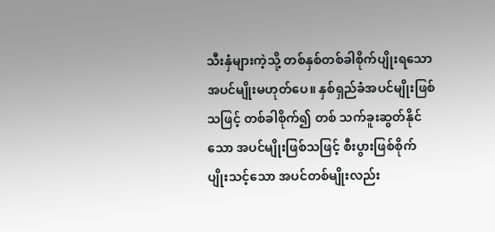သီးနှံများကဲ့သို့ တစ်နှစ်တစ်ခါစိုက်ပျိုးရသော အပင်မျိုးမဟုတ်ပေ။ နှစ်ရှည်ခံအပင်မျိုးဖြစ်သဖြင့် တစ်ခါစိုက်၍ တစ် သက်ခူးဆွတ်နိုင်သော အပင်မျိုးဖြစ်သဖြင့် စီးပွားဖြစ်စိုက်ပျိုးသင့်သော အပင်တစ်မျိုးလည်း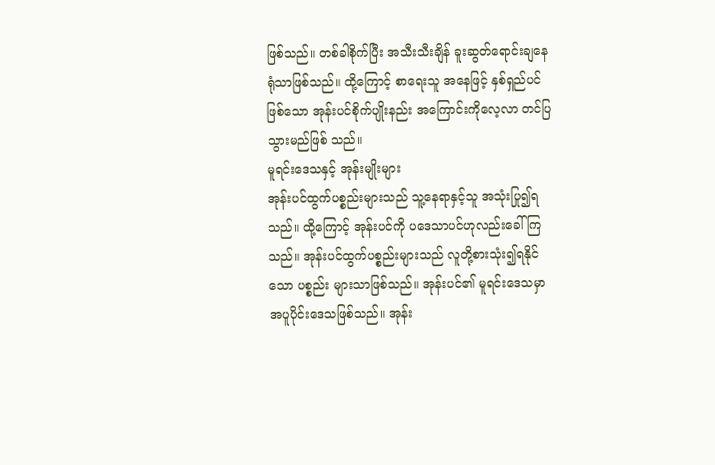ဖြစ်သည်။ တစ်ခါစိုက်ပြီး အသီးသီးချိန် ခူးဆွတ်ရောင်းချနေရုံသာဖြစ်သည်။ ထို့ကြောင့် စာရေးသူ အနေဖြင့် နှစ်ရှည်ပင်ဖြစ်သော အုန်းပင်စိုက်ပျိုးနည်း အကြောင်းကိုလေ့လာ တင်ပြသွားမည်ဖြစ် သည်။
မူရင်းဒေသနှင့် အုန်းမျိုးများ
အုန်းပင်ထွက်ပစ္စည်းများသည် သူ့နေရာနှင့်သူ အသုံးပြု၍ရသည်။ ထို့ကြောင့် အုန်းပင်ကို ပဒေသာပင်ဟုလည်းခေါ်ကြသည်။ အုန်းပင်ထွက်ပစ္စည်းများသည် လူတို့စားသုံး၍ရနိုင်သော ပစ္စည်း များသာဖြစ်သည်။ အုန်းပင်၏ မူရင်းဒေသမှာ အပူပိုင်းဒေသဖြစ်သည်။ အုန်း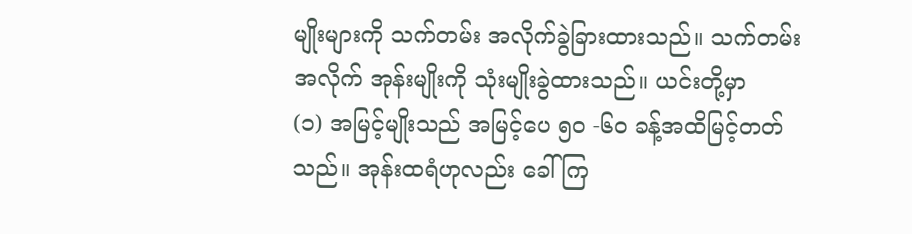မျိုးများကို သက်တမ်း အလိုက်ခွဲခြားထားသည်။ သက်တမ်းအလိုက် အုန်းမျိုးကို သုံးမျိုးခွဲထားသည်။ ယင်းတို့မှာ
(၁) အမြင့်မျိုးသည် အမြင့်ပေ ၅၀ -၆၀ ခန့်အထိမြင့်တတ်သည်။ အုန်းထရံဟုလည်း ခေါ် ကြ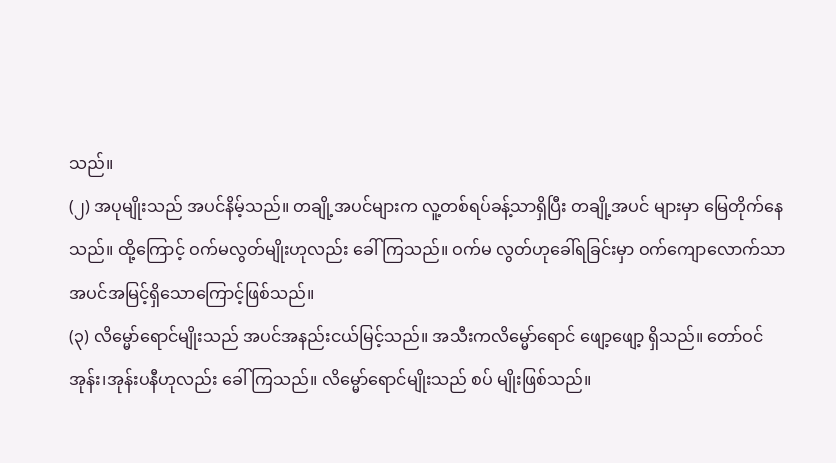သည်။
(၂) အပုမျိုးသည် အပင်နိမ့်သည်။ တချို့အပင်များက လူ့တစ်ရပ်ခန့်သာရှိပြီး တချို့အပင် များမှာ မြေတိုက်နေသည်။ ထို့ကြောင့် ဝက်မလွတ်မျိုးဟုလည်း ခေါ်ကြသည်။ ဝက်မ လွတ်ဟုခေါ်ရခြင်းမှာ ဝက်ကျောလောက်သာ အပင်အမြင့်ရှိသောကြောင့်ဖြစ်သည်။
(၃) လိမ္မော်ရောင်မျိုးသည် အပင်အနည်းငယ်မြင့်သည်။ အသီးကလိမ္မော်ရောင် ဖျော့ဖျော့ ရှိသည်။ တော်ဝင်အုန်း၊အုန်းပနီဟုလည်း ခေါ်ကြသည်။ လိမ္မော်ရောင်မျိုးသည် စပ် မျိုးဖြစ်သည်။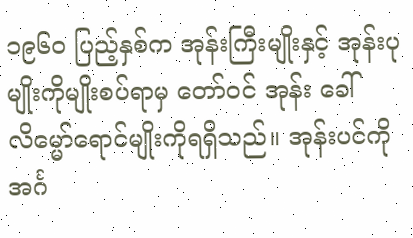၁၉၆၀ ပြည့်နှစ်က အုန်းကြီးမျိုးနှင့် အုန်းပုမျိုးကိုမျိုးစပ်ရာမှ တော်ဝင် အုန်း ခေါ် လိမ္မော်ရောင်မျိုးကိုရရှိသည်။ အုန်းပင်ကို အင်္ဂ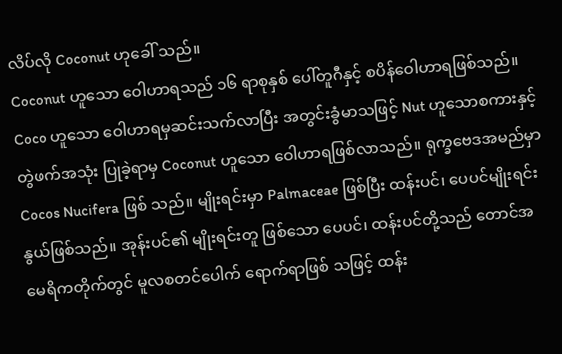လိပ်လို Coconut ဟုခေါ် သည်။
Coconut ဟူသော ဝေါဟာရသည် ၁၆ ရာစုနှစ် ပေါ်တူဂီနှင့် စပိန်ဝေါဟာရဖြစ်သည်။ Coco ဟူသော ဝေါဟာရမှဆင်းသက်လာပြီး အတွင်းခွံမာသဖြင့် Nut ဟူသောစကားနှင့် တွဲဖက်အသုံး ပြုခဲ့ရာမှ Coconut ဟူသော ဝေါဟာရဖြစ်လာသည်။ ရုက္ခဗေဒအမည်မှာ Cocos Nucifera ဖြစ် သည်။ မျိုးရင်းမှာ Palmaceae ဖြစ်ပြီး ထန်းပင်၊ ပေပင်မျိုးရင်းနွယ်ဖြစ်သည်။ အုန်းပင်၏ မျိုးရင်းတူ ဖြစ်သော ပေပင်၊ ထန်းပင်တို့သည် တောင်အမေရိကတိုက်တွင် မူလစတင်ပေါက် ရောက်ရာဖြစ် သဖြင့် ထန်း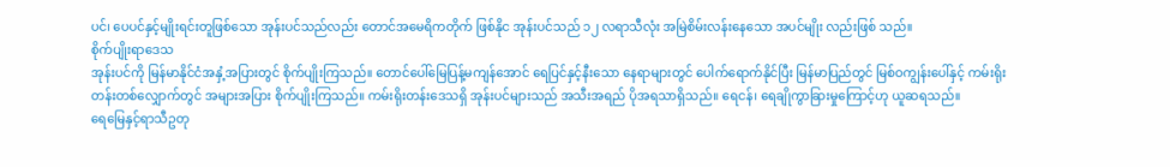ပင်၊ ပေပင်နှင့်မျိုးရင်းတူဖြစ်သော အုန်းပင်သည်လည်း တောင်အမေရိကတိုက် ဖြစ်နိုင အုန်းပင်သည် ၁၂ လရာသီလုံး အမြဲစိမ်းလန်းနေသော အပင်မျိုး လည်းဖြစ် သည်။
စိုက်ပျိုးရာဒေသ
အုန်းပင်ကို မြန်မာနိုင်ငံအနှံ့အပြားတွင် စိုက်ပျိုးကြသည်။ တောင်ပေါ်မြေပြန့်မကျန်အောင် ရေပြင်နှင့်နီးသော နေရာများတွင် ပေါက်ရောက်နိုင်ပြီး မြန်မာပြည်တွင် မြစ်ဝကျွန်းပေါ်နှင့် ကမ်းရိုး တန်းတစ်လျှောက်တွင် အများအပြား စိုက်ပျိုးကြသည်။ ကမ်းရိုးတန်းဒေသရှိ အုန်းပင်များသည် အသီးအရည် ပိုအရသာရှိသည်။ ရေငန်၊ ရေချိုကွာခြားမှုကြောင့်ဟု ယူဆရသည်။
ရေမြေနှင့်ရာသီဥတု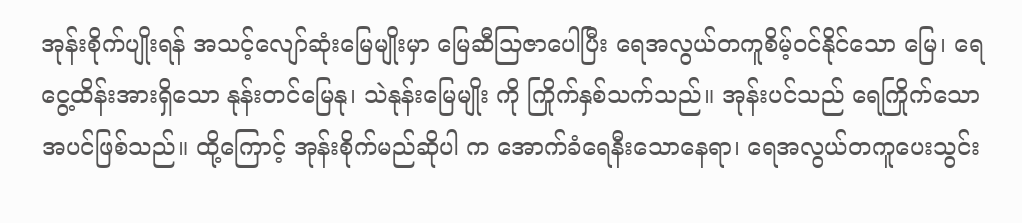အုန်းစိုက်ပျိုးရန် အသင့်လျော်ဆုံးမြေမျိုးမှာ မြေဆီသြဇာပေါပြီး ရေအလွယ်တကူစိမ့်ဝင်နိုင်သော မြေ၊ ရေငွေ့ထိန်းအားရှိသော နုန်းတင်မြေနု၊ သဲနုန်းမြေမျိုး ကို ကြိုက်နှစ်သက်သည်။ အုန်းပင်သည် ရေကြိုက်သောအပင်ဖြစ်သည်။ ထို့ကြောင့် အုန်းစိုက်မည်ဆိုပါ က အောက်ခံရေနီးသောနေရာ၊ ရေအလွယ်တကူပေးသွင်း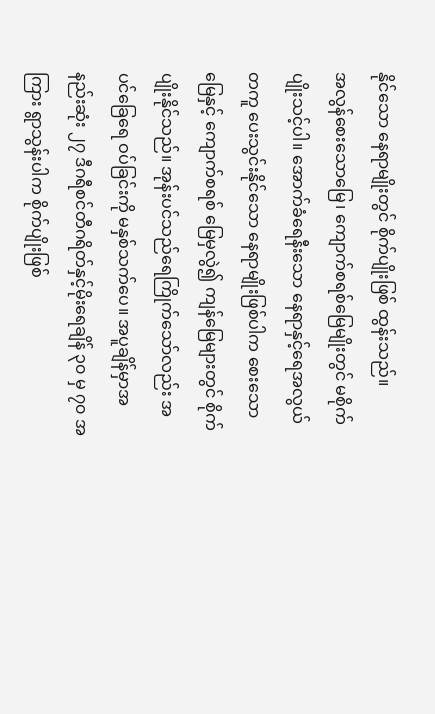နိုင်သော နေရာမျိုးတွင် စိုက်ပျိုးဖြစ် ထွန်းသည်။
အလွန်စေးသောမြေ၊ ကျောက်စရစ်မြေမျိုးတွင် မစိုက်ပျိုးသင့်ပါ။ အောက်ခံရေနီးသော နေရာနှင့်ရေအလွယ်တကူ ပေးသွင်းနိုင်သော နေရာမျိုးဖြစ်ပါက စေးသောမြေနှင့် ကျောက်စရစ် မြေမှလွဲ၍ ကျန်မြေများတွင် စိုက်ပျိုးနိုင်သည်။ အုန်းပင်သည်ရေကြိုက်သော်လည်း အပင်ခြေရေ ဝပ်ခြင်းကို မနှစ်သက်ပေ။ အပူချိန်မှာအနည်းဆုံး ၂၇ ဒီဂရီစင်တီဂရိတ်နှင့်မိုးရေချိန် ၃၀ မှ ၇၀ အကြား ရွာသွန်းပါက စိုက်ပျိုးဖြစ်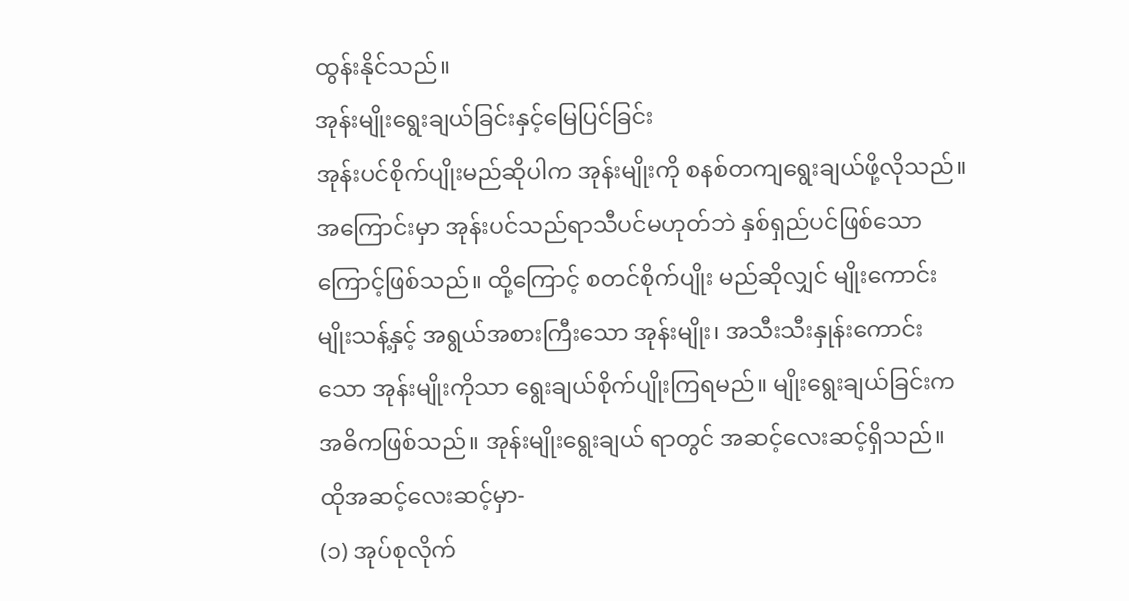ထွန်းနိုင်သည်။
အုန်းမျိုးရွေးချယ်ခြင်းနှင့်မြေပြင်ခြင်း
အုန်းပင်စိုက်ပျိုးမည်ဆိုပါက အုန်းမျိုးကို စနစ်တကျရွေးချယ်ဖို့လိုသည်။ အကြောင်းမှာ အုန်းပင်သည်ရာသီပင်မဟုတ်ဘဲ နှစ်ရှည်ပင်ဖြစ်သောကြောင့်ဖြစ်သည်။ ထို့ကြောင့် စတင်စိုက်ပျိုး မည်ဆိုလျှင် မျိုးကောင်းမျိုးသန့်နှင့် အရွယ်အစားကြီးသော အုန်းမျိုး၊ အသီးသီးနှုန်းကောင်းသော အုန်းမျိုးကိုသာ ရွေးချယ်စိုက်ပျိုးကြရမည်။ မျိုးရွေးချယ်ခြင်းကအဓိကဖြစ်သည်။ အုန်းမျိုးရွေးချယ် ရာတွင် အဆင့်လေးဆင့်ရှိသည်။ ထိုအဆင့်လေးဆင့်မှာ-
(၁) အုပ်စုလိုက်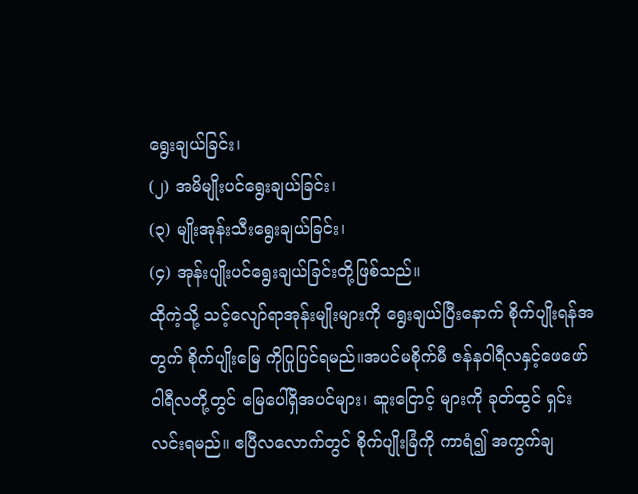ရွေးချယ်ခြင်း၊
(၂) အမိမျိုးပင်ရွေးချယ်ခြင်း၊
(၃) မျိုးအုန်းသီးရွေးချယ်ခြင်း၊
(၄) အုန်းပျိုးပင်ရွေးချယ်ခြင်းတို့ဖြစ်သည်။
ထိုကဲ့သို့ သင့်လျော်ရာအုန်းမျိုးများကို ရွေးချယ်ပြီးနောက် စိုက်ပျိုးရန်အတွက် စိုက်ပျိုးမြေ ကိုပြုပြင်ရမည်။အပင်မစိုက်မီ ဇန်နဝါရီလနှင့်ဖေဖော်ဝါရီလတို့တွင် မြေပေါ်ရှိအပင်များ၊ ဆူးငြောင့် များကို ခုတ်ထွင် ရှင်းလင်းရမည်။ ဧပြီလလောက်တွင် စိုက်ပျိုးခြံကို ကာရံ၍ အကွက်ချ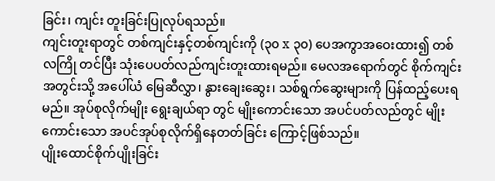ခြင်း၊ ကျင်း တူးခြင်းပြုလုပ်ရသည်။
ကျင်းတူးရာတွင် တစ်ကျင်းနှင့်တစ်ကျင်းကို (၃၀ x ၃၀) ပေအကွာအဝေးထား၍ တစ်လကြို တင်ပြီး သုံးပေပတ်လည်ကျင်းတူးထားရမည်။ မေလအရောက်တွင် စိုက်ကျင်းအတွင်းသို့ အပေါ်ယံ မြေဆီလွှာ၊ နွားချေးဆွေး၊ သစ်ရွက်ဆွေးများကို ပြန်ထည့်ပေးရမည်။ အုပ်စုလိုက်မျိုး ရွေးချယ်ရာ တွင် မျိုးကောင်းသော အပင်ပတ်လည်တွင် မျိုးကောင်းသော အပင်အုပ်စုလိုက်ရှိနေတတ်ခြင်း ကြောင့်ဖြစ်သည်။
ပျိုးထောင်စိုက်ပျိုးခြင်း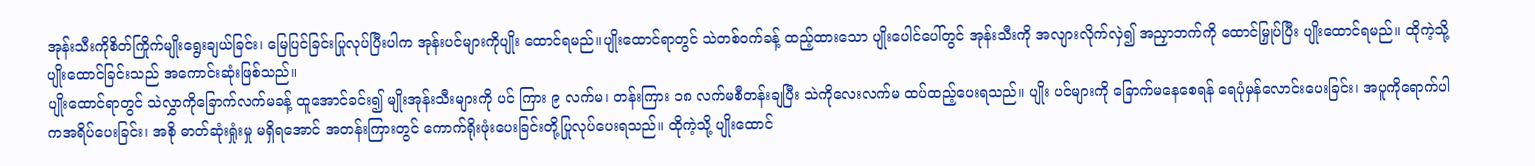အုန်းသီးကိုစိတ်ကြိုက်မျိုးရွေးချယ်ခြင်း၊ မြေပြင်ခြင်းပြုလုပ်ပြီးပါက အုန်းပင်များကိုပျိုး ထောင်ရမည်။ပျိုးထောင်ရာတွင် သဲတစ်ဝက်ခန့် ထည့်ထားသော ပျိုးပေါင်ပေါ်တွင် အုန်းသီးကို အလျားလိုက်လှဲ၍ အညှာဘက်ကို ထောင်မြှုပ်ပြီး ပျိုးထောင်ရမည်။ ထိုကဲ့သို့ ပျိုးထောင်ခြင်းသည် အကောင်းဆုံးဖြစ်သည်။
ပျိုးထောင်ရာတွင် သဲလွှာကိုခြောက်လက်မခန့် ထူအောင်ခင်း၍ မျိုးအုန်းသီးများကို ပင် ကြား ၉ လက်မ၊ တန်းကြား ၁၈ လက်မစီတန်းချပြီး သဲကိုလေးလက်မ ထပ်ထည့်ပေးရသည်။ ပျိုး ပင်များကို ခြောက်မနေစေရန် ရေပုံမှန်လောင်းပေးခြင်း၊ အပူကိုရောက်ပါကအရိပ်ပေးခြင်း၊ အစို ဓာတ်ဆုံးရှုံးမှု မရှိရအောင် အတန်းကြားတွင် ကောက်ရိုးဖုံးပေးခြင်းတို့ပြုလုပ်ပေးရသည်။ ထိုကဲ့သို့ ပျိုးထောင်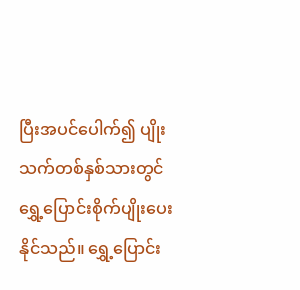ပြီးအပင်ပေါက်၍ ပျိုးသက်တစ်နှစ်သားတွင် ရွှေ့ပြောင်းစိုက်ပျိုးပေးနိုင်သည်။ ရွှေ့ပြောင်း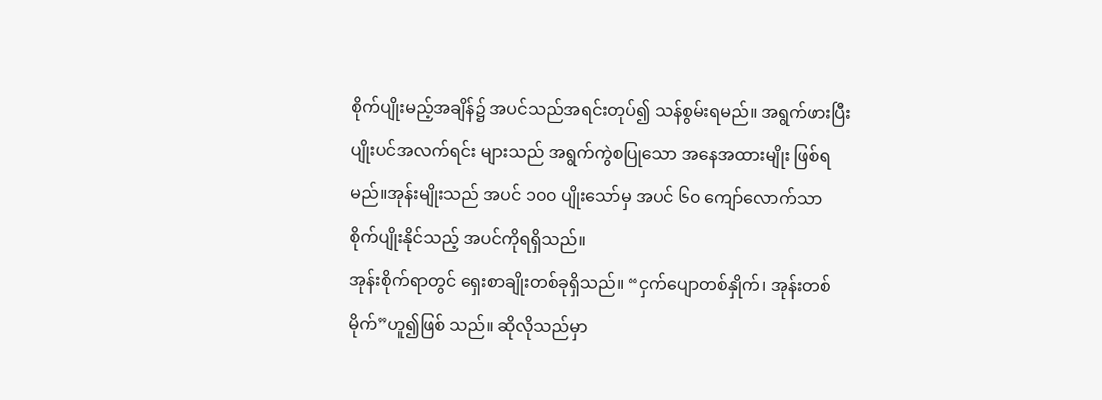စိုက်ပျိုးမည့်အချိန်၌ အပင်သည်အရင်းတုပ်၍ သန်စွမ်းရမည်။ အရွက်ဖားပြီး ပျိုးပင်အလက်ရင်း များသည် အရွက်ကွဲစပြုသော အနေအထားမျိုး ဖြစ်ရမည်။အုန်းမျိုးသည် အပင် ၁၀၀ ပျိုးသော်မှ အပင် ၆၀ ကျော်လောက်သာ စိုက်ပျိုးနိုင်သည့် အပင်ကိုရရှိသည်။
အုန်းစိုက်ရာတွင် ရှေးစာချိုးတစ်ခုရှိသည်။ “ငှက်ပျောတစ်နှိုက်၊ အုန်းတစ်မိုက်”ဟူ၍ဖြစ် သည်။ ဆိုလိုသည်မှာ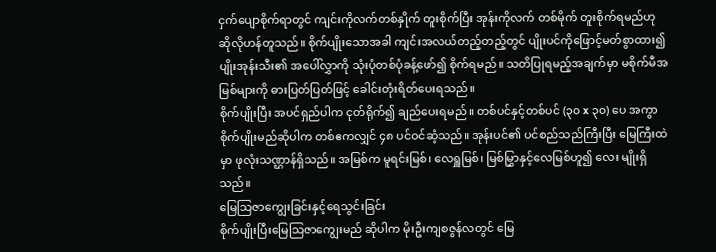ငှက်ပျောစိုက်ရာတွင် ကျင်းကိုလက်တစ်နှိုက် တူးစိုက်ပြီး အုန်းကိုလက် တစ်မိုက် တူးစိုက်ရမည်ဟု ဆိုလိုဟန်တူသည်။ စိုက်ပျိုးသောအခါ ကျင်းအလယ်တည့်တည့်တွင် ပျိုးပင်ကိုဖြောင့်မတ်စွာထား၍ ပျိုးအုန်းသီး၏ အပေါ်လွှာကို သုံးပုံတစ်ပုံခန့်ဖော်၍ စိုက်ရမည်။ သတိပြုရမည့်အချက်မှာ မစိုက်မီအမြစ်များကို ဓားပြတ်ပြတ်ဖြင့် ခေါင်းတုံးရိတ်ပေးရသည်။
စိုက်ပျိုးပြီး အပင်ရှည်ပါက ငုတ်ရိုက်၍ ချည်ပေးရမည်။ တစ်ပင်နှင့်တစ်ပင် (၃၀ x ၃၀) ပေ အကွာစိုက်ပျိုးမည်ဆိုပါက တစ်ဧကလျှင် ၄၈ ပင်ဝင်ဆံ့သည်။ အုန်းပင်၏ ပင်စည်သည်ကြီးပြီး မြေကြီးထဲမှာ ဖုလုံးသဏ္ဌာန်ရှိသည်။ အမြစ်က မူရင်းမြစ်၊ လေရှူမြစ်၊ မြစ်မြွှာနှင့်လေမြစ်ဟူ၍ လေး မျိုးရှိသည်။
မြေသြဇာကျွေးခြင်းနှင့်ရေသွင်းခြင်း
စိုက်ပျိုးပြီးမြေသြဇာကျွေးမည် ဆိုပါက မိုးဦးကျစဇွန်လတွင် မြေ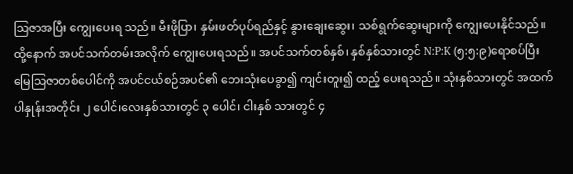သြဇာအပြီး ကျွေးပေးရ သည်။ မီးဖိုပြာ၊ နှမ်းဖတ်ပုပ်ရည်နှင့် နွားချေးဆွေး၊ သစ်ရွက်ဆွေးများကို ကျွေးပေးနိုင်သည်။ ထို့နောက် အပင်သက်တမ်းအလိုက် ကျွေးပေးရသည်။ အပင်သက်တစ်နှစ်၊ နှစ်နှစ်သားတွင် N:P:K (၅:၅:၉)ရောစပ်ပြီး မြေသြဇာတစ်ပေါင်ကို အပင်ငယ်စဉ်အပင်၏ ဘေးသုံးပေခွာ၍ ကျင်းတူး၍ ထည့် ပေးရသည်။ သုံးနှစ်သားတွင် အထက်ပါနှုန်းအတိုင်း ၂ ပေါင်၊လေးနှစ်သားတွင် ၃ ပေါင်၊ ငါးနှစ် သားတွင် ၄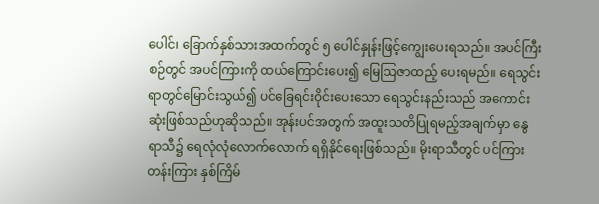ပေါင်၊ ခြောက်နှစ်သားအထက်တွင် ၅ ပေါင်နှုန်းဖြင့်ကျွေးပေးရသည်။ အပင်ကြီးစဉ်တွင် အပင်ကြားကို ထယ်ကြောင်းပေး၍ မြေသြဇာထည့် ပေးရမည်။ ရေသွင်းရာတွင်မြောင်းသွယ်၍ ပင်ခြေရင်းဝိုင်းပေးသော ရေသွင်းနည်းသည် အကောင်းဆုံးဖြစ်သည်ဟုဆိုသည်။ အုန်းပင်အတွက် အထူးသတိပြုရမည့်အချက်မှာ နွေရာသီ၌ ရေလုံလုံလောက်လောက် ရရှိနိုင်ရေးဖြစ်သည်။ မိုးရာသီတွင် ပင်ကြားတန်းကြား နှစ်ကြိမ်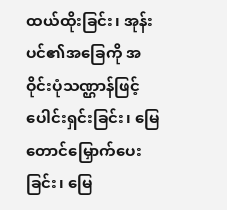ထယ်ထိုးခြင်း၊ အုန်းပင်၏အခြေကို အဝိုင်းပုံသဏ္ဌာန်ဖြင့် ပေါင်းရှင်းခြင်း၊ မြေတောင်မြှောက်ပေးခြင်း၊ မြေ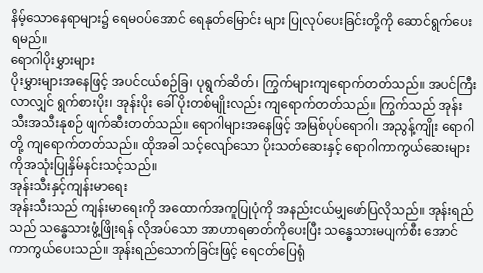နိမ့်သောနေရာများ၌ ရေမဝပ်အောင် ရေနုတ်မြောင်း များ ပြုလုပ်ပေးခြင်းတို့ကို ဆောင်ရွက်ပေးရမည်။
ရောဂါပိုးမွှားများ
ပိုးမွှားများအနေဖြင့် အပင်ငယ်စဉ်ခြ၊ ပုရွက်ဆိတ်၊ ကြွက်များကျရောက်တတ်သည်။ အပင်ကြီးလာလျှင် ရွက်စားပိုး၊ အုန်းပိုး ခေါ် ပိုးတစ်မျိုးလည်း ကျရောက်တတ်သည်။ ကြွက်သည် အုန်းသီးအသီးနုစဉ် ဖျက်ဆီးတတ်သည်။ ရောဂါများအနေဖြင့် အမြစ်ပုပ်ရောဂါ၊ အညွန့်ကျိုး ရောဂါ တို့ ကျရောက်တတ်သည်။ ထိုအခါ သင့်လျော်သော ပိုးသတ်ဆေးနှင့် ရောဂါကာကွယ်ဆေးများ ကိုအသုံးပြုနှိမ်နင်းသင့်သည်။
အုန်းသီးနှင့်ကျန်းမာရေး
အုန်းသီးသည် ကျန်းမာရေးကို အထောက်အကူပြုပုံကို အနည်းငယ်မျှဖော်ပြလိုသည်။ အုန်းရည်သည် သန္ဓေသားဖွံ့ဖြိုးရန် လိုအပ်သော အာဟာရဓာတ်ကိုပေးပြီး သန္ဓေသားမပျက်စီး အောင် ကာကွယ်ပေးသည်။ အုန်းရည်သောက်ခြင်းဖြင့် ရေငတ်ပြေရုံ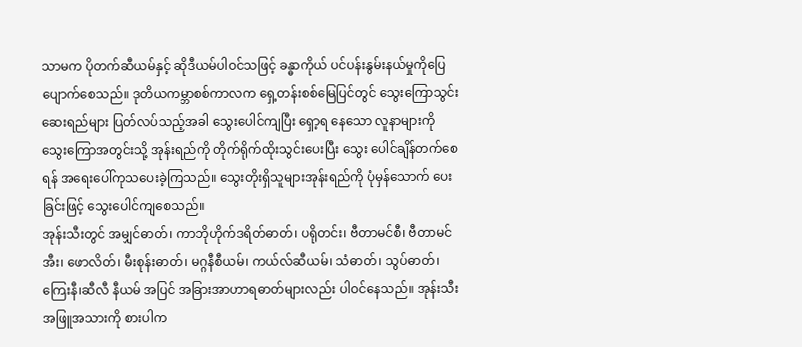သာမက ပိုတက်ဆီယမ်နှင့် ဆိုဒီယမ်ပါဝင်သဖြင့် ခန္ဓာကိုယ် ပင်ပန်းနွမ်းနယ်မှုကိုပြေပျောက်စေသည်။ ဒုတိယကမ္ဘာစစ်ကာလက ရှေ့တန်းစစ်မြေပြင်တွင် သွေးကြောသွင်းဆေးရည်များ ပြတ်လပ်သည့်အခါ သွေးပေါင်ကျပြီး ရှော့ရ နေသော လူနာများကို သွေးကြောအတွင်းသို့ အုန်းရည်ကို တိုက်ရိုက်ထိုးသွင်းပေးပြီး သွေး ပေါင်ချိန်တက်စေရန် အရေးပေါ်ကုသပေးခဲ့ကြသည်။ သွေးတိုးရှိသူများအုန်းရည်ကို ပုံမှန်သောက် ပေးခြင်းဖြင့် သွေးပေါင်ကျစေသည်။
အုန်းသီးတွင် အမျှင်ဓာတ်၊ ကာဘိုဟိုက်ဒရိတ်ဓာတ်၊ ပရိုတင်း၊ ဗီတာမင်စီ၊ ဗီတာမင်အီး၊ ဖောလိတ်၊ မီးစုန်းဓာတ်၊ မဂ္ဂနီစီယမ်၊ ကယ်လ်ဆီယမ်၊ သံဓာတ်၊ သွပ်ဓာတ်၊ ကြေးနီ၊ဆီလီ နီယမ် အပြင် အခြားအာဟာရဓာတ်များလည်း ပါဝင်နေသည်။ အုန်းသီးအဖြူအသားကို စားပါက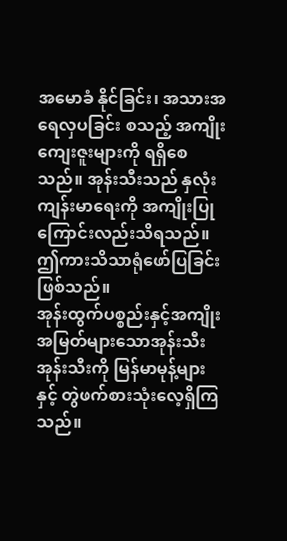အမောခံ နိုင်ခြင်း၊ အသားအရေလှပခြင်း စသည့် အကျိုးကျေးဇူးများကို ရရှိစေသည်။ အုန်းသီးသည် နှလုံး ကျန်းမာရေးကို အကျိုးပြုကြောင်းလည်းသိရသည်။ဤကားသိသာရုံဖော်ပြခြင်းဖြစ်သည်။
အုန်းထွက်ပစ္စည်းနှင့်အကျိုးအမြတ်များသောအုန်းသီး
အုန်းသီးကို မြန်မာမုန့်များနှင့် တွဲဖက်စားသုံးလေ့ရှိကြသည်။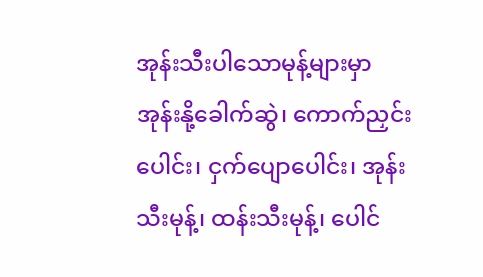အုန်းသီးပါသောမုန့်များမှာ အုန်းနို့ခေါက်ဆွဲ၊ ကောက်ညှင်းပေါင်း၊ ငှက်ပျောပေါင်း၊ အုန်းသီးမုန့်၊ ထန်းသီးမုန့်၊ ပေါင်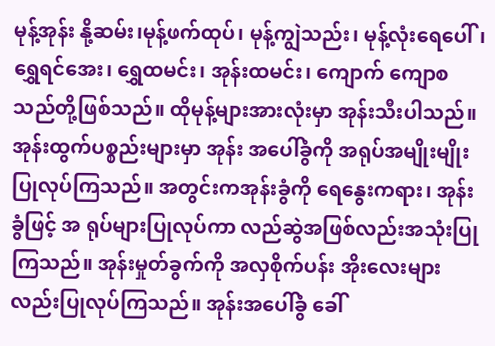မုန့်အုန်း နို့ဆမ်း၊မုန့်ဖက်ထုပ်၊ မုန့်ကျွဲသည်း၊ မုန့်လုံးရေပေါ်၊ ရွှေရင်အေး၊ ရွှေထမင်း၊ အုန်းထမင်း၊ ကျောက် ကျောစသည်တို့ဖြစ်သည်။ ထိုမုန့်များအားလုံးမှာ အုန်းသီးပါသည်။ အုန်းထွက်ပစ္စည်းများမှာ အုန်း အပေါ်ခွံကို အရုပ်အမျိုးမျိုးပြုလုပ်ကြသည်။ အတွင်းကအုန်းခွံကို ရေနွေးကရား၊ အုန်းခွံဖြင့် အ ရုပ်များပြုလုပ်ကာ လည်ဆွဲအဖြစ်လည်းအသုံးပြုကြသည်။ အုန်းမှုတ်ခွက်ကို အလှစိုက်ပန်း အိုးလေးများလည်းပြုလုပ်ကြသည်။ အုန်းအပေါ်ခွံ ခေါ်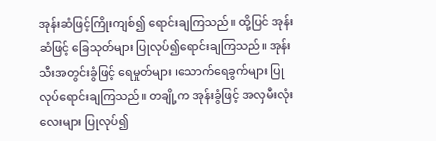အုန်းဆံဖြင့်ကြိုးကျစ်၍ ရောင်းချကြသည်။ ထို့ပြင် အုန်းဆံဖြင့် ခြေသုတ်များ ပြုလုပ်၍ရောင်းချကြသည်။ အုန်းသီးအတွင်းခွံဖြင့် ရေမှုတ်များ ၊သောက်ရေခွက်များ ပြုလုပ်ရောင်းချကြသည်။ တချို့က အုန်းခွံဖြင့် အလှမီးလုံးလေးများ ပြုလုပ်၍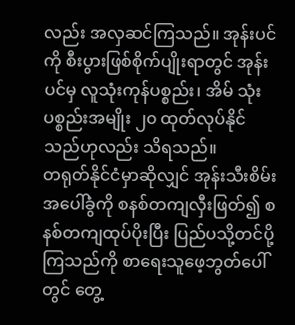လည်း အလှဆင်ကြသည်။ အုန်းပင်ကို စီးပွားဖြစ်စိုက်ပျိုးရာတွင် အုန်းပင်မှ လူသုံးကုန်ပစ္စည်း၊ အိမ် သုံးပစ္စည်းအမျိုး ၂၀ ထုတ်လုပ်နိုင်သည်ဟုလည်း သိရသည်။
တရုတ်နိုင်ငံမှာဆိုလျှင် အုန်းသီးစိမ်းအပေါ်ခွံကို စနစ်တကျလှီးဖြတ်၍ စနစ်တကျထုပ်ပိုးပြီး ပြည်ပသို့တင်ပို့ကြသည်ကို စာရေးသူဖေ့ဘွတ်ပေါ်တွင် တွေ့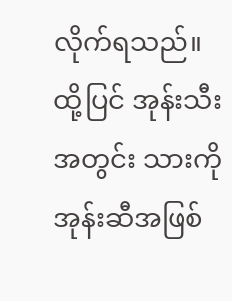လိုက်ရသည်။ ထို့ပြင် အုန်းသီး အတွင်း သားကို အုန်းဆီအဖြစ်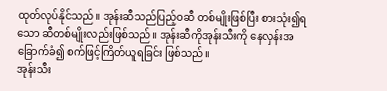ထုတ်လုပ်နိုင်သည်။ အုန်းဆီသည်ပြည့်ဝဆီ တစ်မျိုးဖြစ်ပြီး စားသုံး၍ရသော ဆီတစ်မျိုးလည်းဖြစ်သည်။ အုန်းဆီကိုအုန်းသီးကို နေလှန်းအခြောက်ခံ၍ စက်ဖြင့်ကြိတ်ယူရခြင်း ဖြစ်သည်။
အုန်းသီး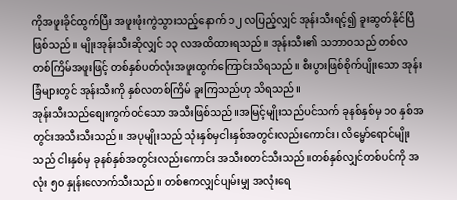ကိုအဖူးခိုင်ထွက်ပြီး အဖူးဖုံးကွဲသွားသည့်နောက် ၁၂ လပြည့်လျှင် အုန်းသီးရင့်၍ ခူးဆွတ်နိုင်ပြီဖြစ်သည်။ မျိုးအုန်းသီးဆိုလျှင် ၁၃ လအထိထားရသည်။ အုန်းသီး၏ သဘာဝသည် တစ်လတစ်ကြိမ်အဖူးဖြင့် တစ်နှစ်ပတ်လုံးအဖူးထွက်ကြောင်းသိရသည်။ စီးပွားဖြစ်စိုက်ပျိုးသော အုန်းခြံများတွင် အုန်းသီးကို နှစ်လတစ်ကြိမ် ခူးကြသည်ဟု သိရသည်။
အုန်းသီးသည်စျေးကွက်ဝင်သော အသီးဖြစ်သည်။အမြင့်မျိုးသည်ပင်သက် ခုနစ်နှစ်မှ ၁၀ နှစ်အတွင်းအသီးသီးသည်။ အပုမျိုးသည် သုံးနှစ်မှငါးနှစ်အတွင်းလည်းကောင်း၊ လိမ္မော်ရောင်မျိုး သည် ငါးနှစ်မှ ခုနစ်နှစ်အတွင်းလည်းကောင်း အသီးစတင်သီးသည်။တစ်နှစ်လျှင်တစ်ပင်ကို အလုံး ၅၀ နှုန်းလောက်သီးသည်။ တစ်ဧကလျှင်ပျမ်းမျှ အလုံးရေ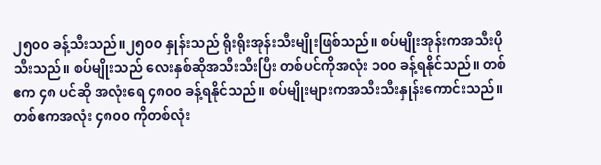၂၅၀၀ ခန့်သီးသည်။၂၅၀၀ နှုန်းသည် ရိုးရိုးအုန်းသီးမျိုးဖြစ်သည်။ စပ်မျိုးအုန်းကအသီးပိုသီးသည်။ စပ်မျိုးသည် လေးနှစ်ဆိုအသီးသီးပြီး တစ်ပင်ကိုအလုံး ၁၀၀ ခန့်ရနိုင်သည်။ တစ်ဧက ၄၈ ပင်ဆို အလုံးရေ ၄၈၀၀ ခန့်ရနိုင်သည်။ စပ်မျိုးများကအသီးသီးနှုန်းကောင်းသည်။ တစ်ဧကအလုံး ၄၈၀၀ ကိုတစ်လုံး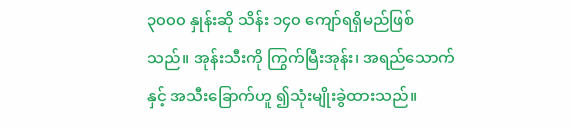၃၀၀၀ နှုန်းဆို သိန်း ၁၄၀ ကျော်ရရှိမည်ဖြစ်သည်။ အုန်းသီးကို ကြွက်မြီးအုန်း၊ အရည်သောက်နှင့် အသီးခြောက်ဟူ ၍သုံးမျိုးခွဲထားသည်။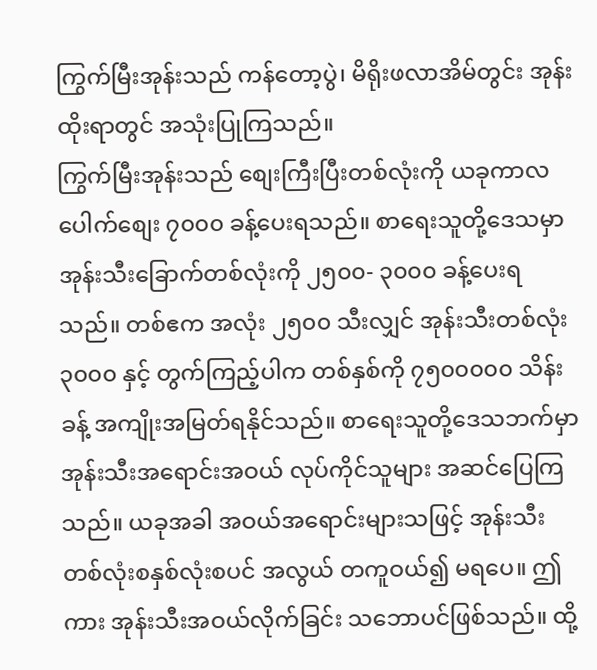ကြွက်မြီးအုန်းသည် ကန်တော့ပွဲ၊ မိရိုးဖလာအိမ်တွင်း အုန်းထိုးရာတွင် အသုံးပြုကြသည်။
ကြွက်မြီးအုန်းသည် စျေးကြီးပြီးတစ်လုံးကို ယခုကာလပေါက်စျေး ၇၀၀၀ ခန့်ပေးရသည်။ စာရေးသူတို့ဒေသမှာ အုန်းသီးခြောက်တစ်လုံးကို ၂၅၀၀- ၃၀၀၀ ခန့်ပေးရသည်။ တစ်ဧက အလုံး ၂၅၀၀ သီးလျှင် အုန်းသီးတစ်လုံး ၃၀၀၀ နှင့် တွက်ကြည့်ပါက တစ်နှစ်ကို ၇၅၀၀၀၀၀ သိန်းခန့် အကျိုးအမြတ်ရနိုင်သည်။ စာရေးသူတို့ဒေသဘက်မှာ အုန်းသီးအရောင်းအဝယ် လုပ်ကိုင်သူများ အဆင်ပြေကြသည်။ ယခုအခါ အဝယ်အရောင်းများသဖြင့် အုန်းသီးတစ်လုံးစနှစ်လုံးစပင် အလွယ် တကူဝယ်၍ မရပေ။ ဤကား အုန်းသီးအဝယ်လိုက်ခြင်း သဘောပင်ဖြစ်သည်။ ထို့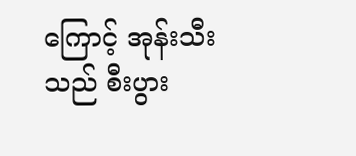ကြောင့် အုန်းသီး သည် စီးပွား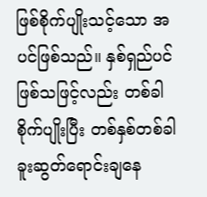ဖြစ်စိုက်ပျိုးသင့်သော အပင်ဖြစ်သည်။ နှစ်ရှည်ပင်ဖြစ်သဖြင့်လည်း တစ်ခါစိုက်ပျိုးပြီး တစ်နှစ်တစ်ခါ ခူးဆွတ်ရောင်းချနေ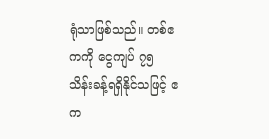ရုံသာဖြစ်သည်။ တစ်ဧကကို ငွေကျပ် ၇၅ သိန်းခန့်ရရှိနိုင်သဖြင့် ဧက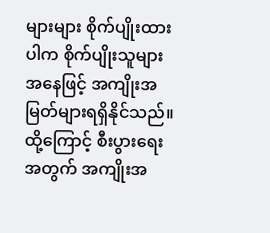များများ စိုက်ပျိုးထားပါက စိုက်ပျိုးသူများအနေဖြင့် အကျိုးအမြတ်များရရှိနိုင်သည်။ ထို့ကြောင့် စီးပွားရေးအတွက် အကျိုးအ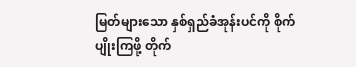မြတ်များသော နှစ်ရှည်ခံအုန်းပင်ကို စိုက်ပျိုးကြဖို့ တိုက်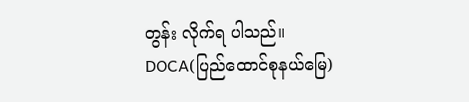တွန်း လိုက်ရ ပါသည်။
DOCA(ပြည်ထောင်စုနယ်မြေ)